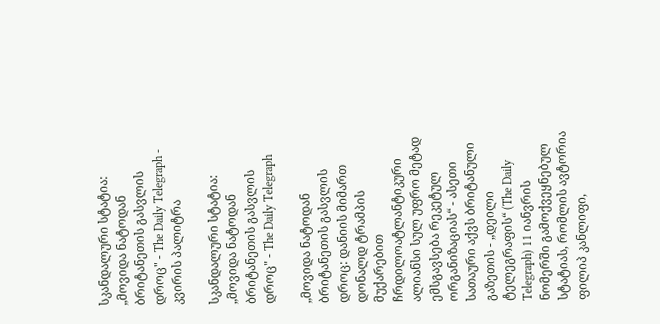სკანდალური სტატია: „მოვიდა ნატოდან ბრიტანეთის გასვლის დროც" - The Daily Telegraph - კვირის პალიტრა

სკანდალური სტატია: „მოვიდა ნატოდან ბრიტანეთის გასვლის დროც" - The Daily Telegraph

„მოვიდა ნატოდან ბრიტანეთის გასვლის დროც: დანიის მიმართ დონალდ ტრამპის მუქარებით ჩრდილოატლანტიკური ალიანსი სულ უფრო მეტად ემსგავსება რეკეტულ ორგანიზაციას“ - ასეთი სათაური აქვს ბრიტანული გაზეთის - „დეილი ტელეგრაფის“ (The Daily Telegraph) 11 იანვრის ნომერში გამოქვეყნებულ სტატიას, რომლის ავტორია ფილიპ კანლიფი,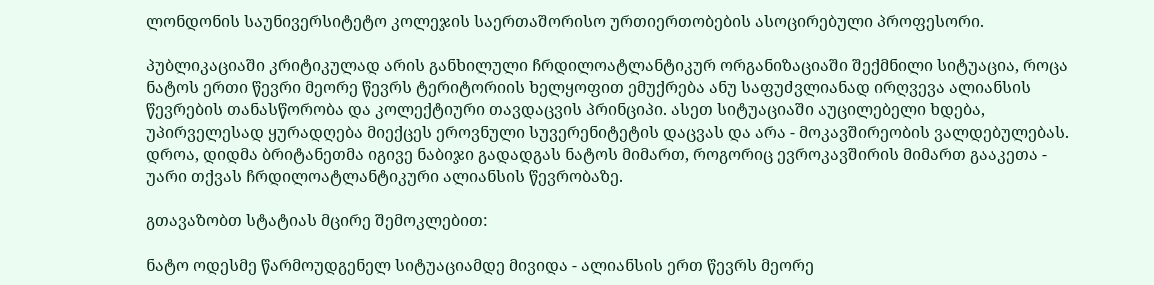ლონდონის საუნივერსიტეტო კოლეჯის საერთაშორისო ურთიერთობების ასოცირებული პროფესორი.

პუბლიკაციაში კრიტიკულად არის განხილული ჩრდილოატლანტიკურ ორგანიზაციაში შექმნილი სიტუაცია, როცა ნატოს ერთი წევრი მეორე წევრს ტერიტორიის ხელყოფით ემუქრება ანუ საფუძვლიანად ირღვევა ალიანსის წევრების თანასწორობა და კოლექტიური თავდაცვის პრინციპი. ასეთ სიტუაციაში აუცილებელი ხდება, უპირველესად ყურადღება მიექცეს ეროვნული სუვერენიტეტის დაცვას და არა - მოკავშირეობის ვალდებულებას. დროა, დიდმა ბრიტანეთმა იგივე ნაბიჯი გადადგას ნატოს მიმართ, როგორიც ევროკავშირის მიმართ გააკეთა - უარი თქვას ჩრდილოატლანტიკური ალიანსის წევრობაზე.

გთავაზობთ სტატიას მცირე შემოკლებით:

ნატო ოდესმე წარმოუდგენელ სიტუაციამდე მივიდა - ალიანსის ერთ წევრს მეორე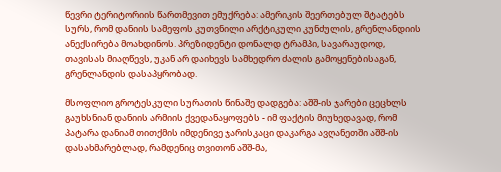წევრი ტერიტორიის წართმევით ემუქრება: ამერიკის შეერთებულ შტატებს სურს, რომ დანიის სამეფოს კუთვნილი არქტიკული კუნძულის, გრენლანდიის ანექსირება მოახდინოს. პრეზიდენტი დონალდ ტრამპი, სავარაუდოდ, თავისას მიაღწევს, უკან არ დაიხევს სამხედრო ძალის გამოყენებისაგან, გრენლანდის დასაპყრობად.

მსოფლიო გროტესკული სურათის წინაშე დადგება: აშშ-ის ჯარები ცეცხლს გაუხსნიან დანიის არმიის ქვედანაყოფებს - იმ ფაქტის მიუხედავად, რომ პატარა დანიამ თითქმის იმდენივე ჯარისკაცი დაკარგა ავღანეთში აშშ-ის დასახმარებლად, რამდენიც თვითონ აშშ-მა,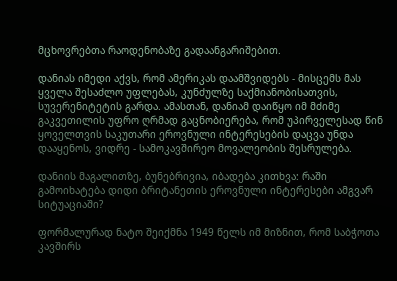მცხოვრებთა რაოდენობაზე გადაანგარიშებით.

დანიას იმედი აქვს, რომ ამერიკას დაამშვიდებს - მისცემს მას ყველა შესაძლო უფლებას, კუნძულზე საქმიანობისათვის, სუვერენიტეტის გარდა. ამასთან, დანიამ დაიწყო იმ მძიმე გაკვეთილის უფრო ღრმად გაცნობიერება, რომ უპირველესად წინ ყოველთვის საკუთარი ეროვნული ინტერესების დაცვა უნდა დააყენოს, ვიდრე - სამოკავშირეო მოვალეობის შესრულება.

დანიის მაგალითზე, ბუნებრივია, იბადება კითხვა: რაში გამოიხატება დიდი ბრიტანეთის ეროვნული ინტერესები ამგვარ სიტუაციაში?

ფორმალურად ნატო შეიქმნა 1949 წელს იმ მიზნით, რომ საბჭოთა კავშირს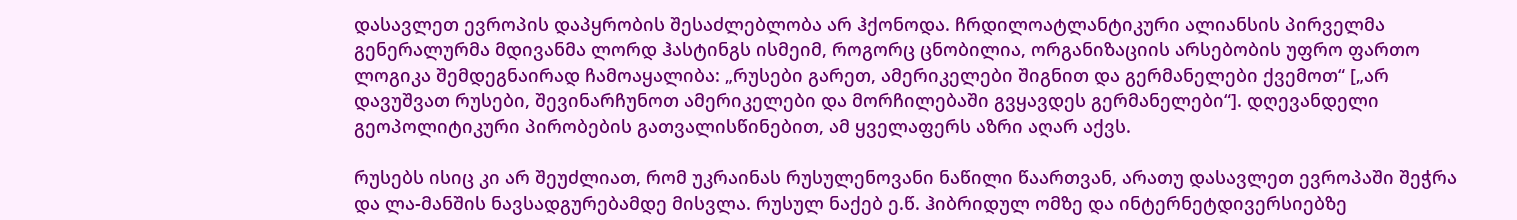დასავლეთ ევროპის დაპყრობის შესაძლებლობა არ ჰქონოდა. ჩრდილოატლანტიკური ალიანსის პირველმა გენერალურმა მდივანმა ლორდ ჰასტინგს ისმეიმ, როგორც ცნობილია, ორგანიზაციის არსებობის უფრო ფართო ლოგიკა შემდეგნაირად ჩამოაყალიბა: „რუსები გარეთ, ამერიკელები შიგნით და გერმანელები ქვემოთ“ [„არ დავუშვათ რუსები, შევინარჩუნოთ ამერიკელები და მორჩილებაში გვყავდეს გერმანელები“]. დღევანდელი გეოპოლიტიკური პირობების გათვალისწინებით, ამ ყველაფერს აზრი აღარ აქვს.

რუსებს ისიც კი არ შეუძლიათ, რომ უკრაინას რუსულენოვანი ნაწილი წაართვან, არათუ დასავლეთ ევროპაში შეჭრა და ლა-მანშის ნავსადგურებამდე მისვლა. რუსულ ნაქებ ე.წ. ჰიბრიდულ ომზე და ინტერნეტდივერსიებზე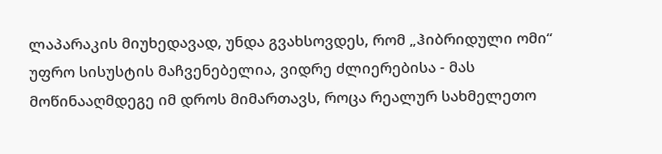ლაპარაკის მიუხედავად, უნდა გვახსოვდეს, რომ „ჰიბრიდული ომი“ უფრო სისუსტის მაჩვენებელია, ვიდრე ძლიერებისა - მას მოწინააღმდეგე იმ დროს მიმართავს, როცა რეალურ სახმელეთო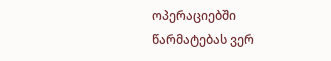ოპერაციებში წარმატებას ვერ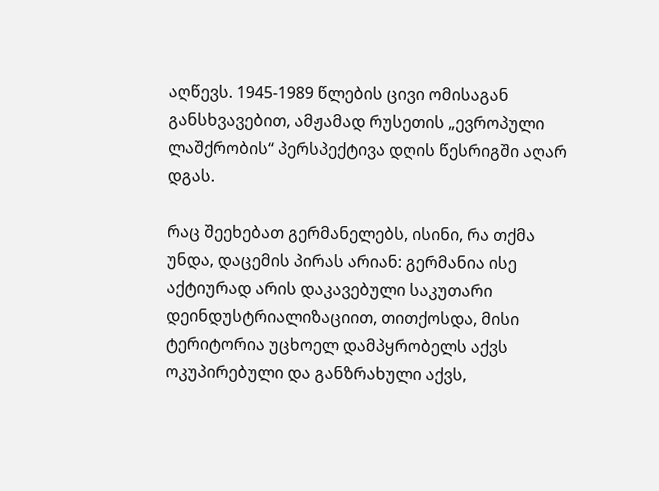აღწევს. 1945-1989 წლების ცივი ომისაგან განსხვავებით, ამჟამად რუსეთის „ევროპული ლაშქრობის“ პერსპექტივა დღის წესრიგში აღარ დგას.

რაც შეეხებათ გერმანელებს, ისინი, რა თქმა უნდა, დაცემის პირას არიან: გერმანია ისე აქტიურად არის დაკავებული საკუთარი დეინდუსტრიალიზაციით, თითქოსდა, მისი ტერიტორია უცხოელ დამპყრობელს აქვს ოკუპირებული და განზრახული აქვს,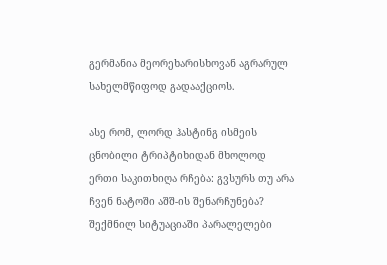გერმანია მეორეხარისხოვან აგრარულ სახელმწიფოდ გადააქციოს.

ასე რომ, ლორდ ჰასტინგ ისმეის ცნობილი ტრიპტიხიდან მხოლოდ ერთი საკითხიღა რჩება: გვსურს თუ არა ჩვენ ნატოში აშშ-ის შენარჩუნება? შექმნილ სიტუაციაში პარალელები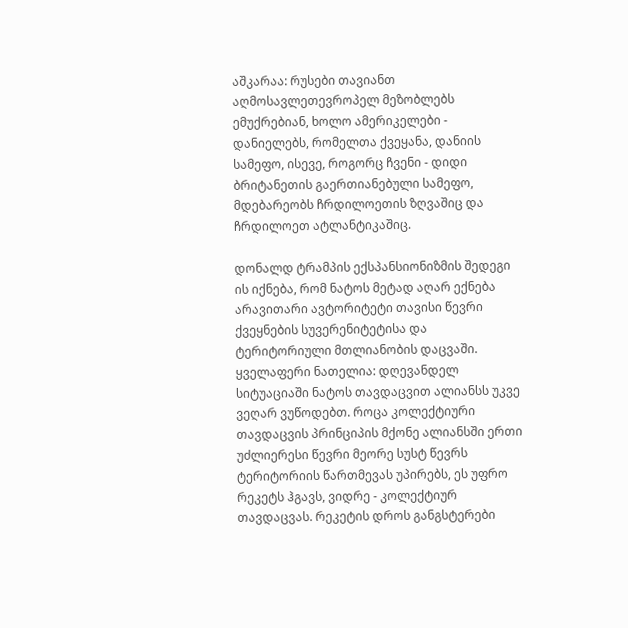აშკარაა: რუსები თავიანთ აღმოსავლეთევროპელ მეზობლებს ემუქრებიან, ხოლო ამერიკელები - დანიელებს, რომელთა ქვეყანა, დანიის სამეფო, ისევე, როგორც ჩვენი - დიდი ბრიტანეთის გაერთიანებული სამეფო, მდებარეობს ჩრდილოეთის ზღვაშიც და ჩრდილოეთ ატლანტიკაშიც.

დონალდ ტრამპის ექსპანსიონიზმის შედეგი ის იქნება, რომ ნატოს მეტად აღარ ექნება არავითარი ავტორიტეტი თავისი წევრი ქვეყნების სუვერენიტეტისა და ტერიტორიული მთლიანობის დაცვაში. ყველაფერი ნათელია: დღევანდელ სიტუაციაში ნატოს თავდაცვით ალიანსს უკვე ვეღარ ვუწოდებთ. როცა კოლექტიური თავდაცვის პრინციპის მქონე ალიანსში ერთი უძლიერესი წევრი მეორე სუსტ წევრს ტერიტორიის წართმევას უპირებს, ეს უფრო რეკეტს ჰგავს, ვიდრე - კოლექტიურ თავდაცვას. რეკეტის დროს განგსტერები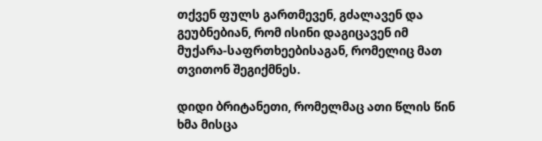თქვენ ფულს გართმევენ, გძალავენ და გეუბნებიან, რომ ისინი დაგიცავენ იმ მუქარა-საფრთხეებისაგან, რომელიც მათ თვითონ შეგიქმნეს.

დიდი ბრიტანეთი, რომელმაც ათი წლის წინ ხმა მისცა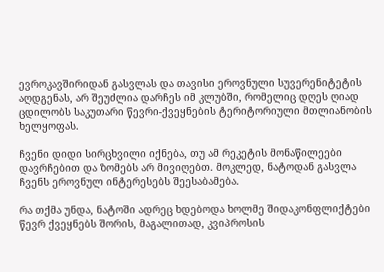ევროკავშირიდან გასვლას და თავისი ეროვნული სუვერენიტეტის აღდგენას, არ შეუძლია დარჩეს იმ კლუბში, რომელიც დღეს ღიად ცდილობს საკუთარი წევრი-ქვეყნების ტერიტორიული მთლიანობის ხელყოფას.

ჩვენი დიდი სირცხვილი იქნება, თუ ამ რეკეტის მონაწილეები დავრჩებით და ზომებს არ მივიღებთ. მოკლედ, ნატოდან გასვლა ჩვენს ეროვნულ ინტერესებს შეესაბამება.

რა თქმა უნდა, ნატოში ადრეც ხდებოდა ხოლმე შიდაკონფლიქტები წევრ ქვეყნებს შორის, მაგალითად, კვიპროსის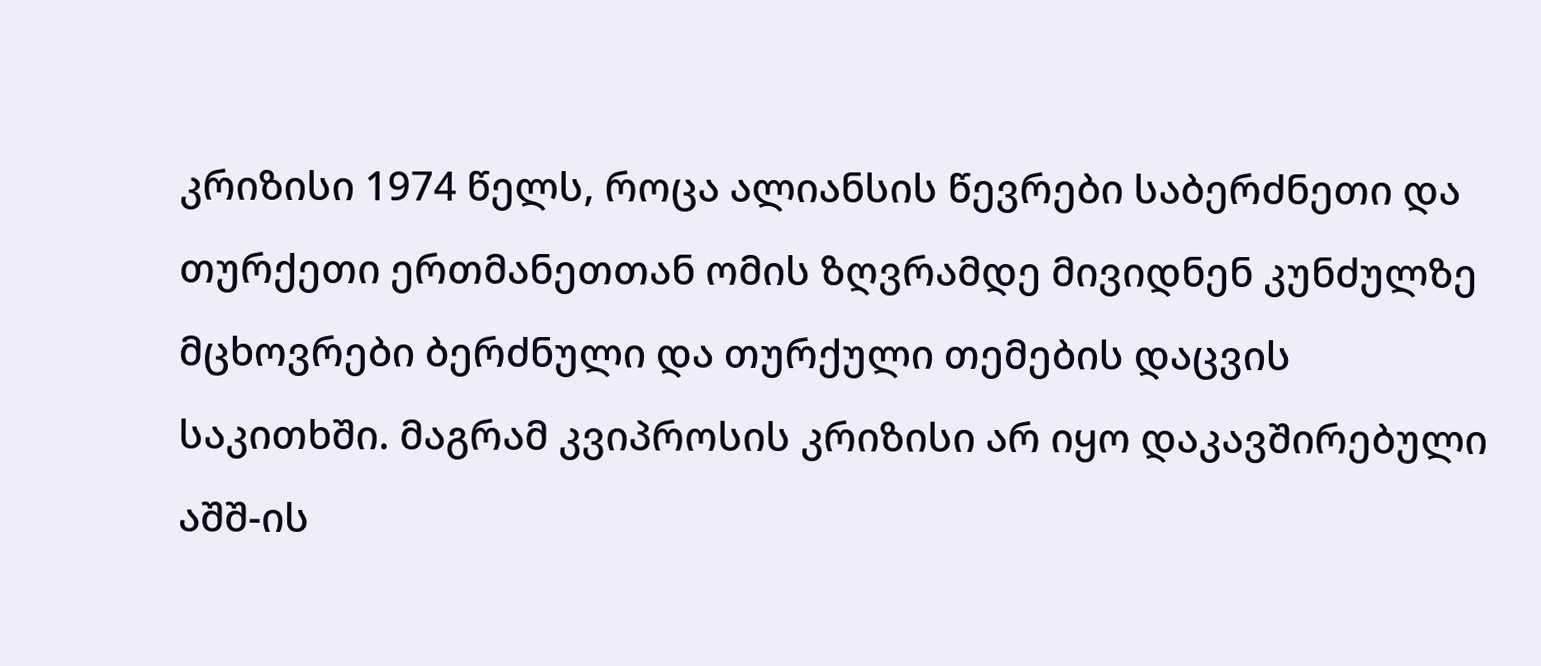კრიზისი 1974 წელს, როცა ალიანსის წევრები საბერძნეთი და თურქეთი ერთმანეთთან ომის ზღვრამდე მივიდნენ კუნძულზე მცხოვრები ბერძნული და თურქული თემების დაცვის საკითხში. მაგრამ კვიპროსის კრიზისი არ იყო დაკავშირებული აშშ-ის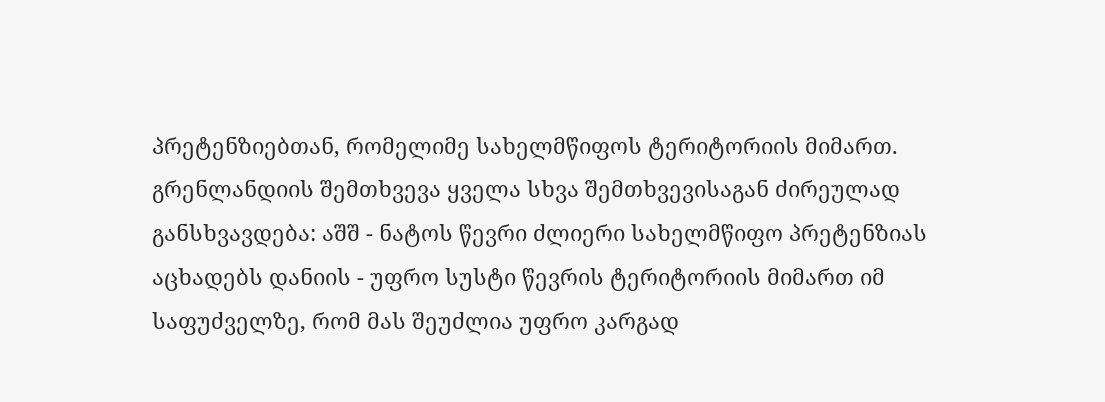პრეტენზიებთან, რომელიმე სახელმწიფოს ტერიტორიის მიმართ. გრენლანდიის შემთხვევა ყველა სხვა შემთხვევისაგან ძირეულად განსხვავდება: აშშ - ნატოს წევრი ძლიერი სახელმწიფო პრეტენზიას აცხადებს დანიის - უფრო სუსტი წევრის ტერიტორიის მიმართ იმ საფუძველზე, რომ მას შეუძლია უფრო კარგად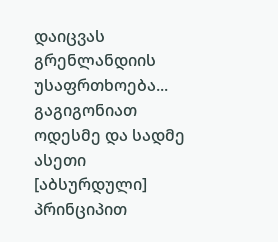დაიცვას გრენლანდიის უსაფრთხოება... გაგიგონიათ ოდესმე და სადმე ასეთი [აბსურდული] პრინციპით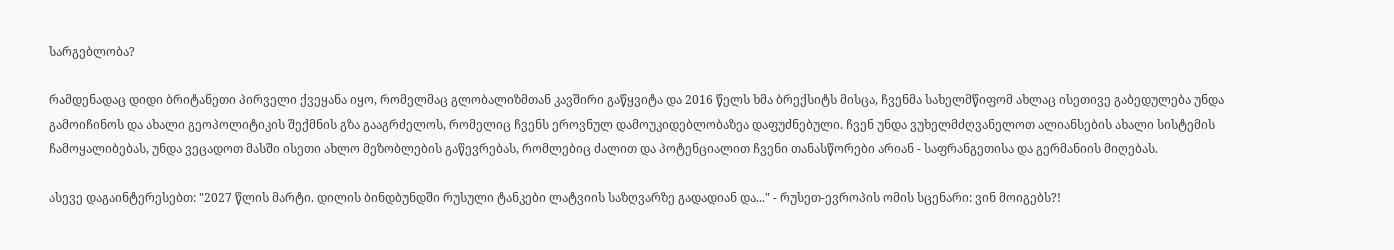სარგებლობა?

რამდენადაც დიდი ბრიტანეთი პირველი ქვეყანა იყო, რომელმაც გლობალიზმთან კავშირი გაწყვიტა და 2016 წელს ხმა ბრექსიტს მისცა, ჩვენმა სახელმწიფომ ახლაც ისეთივე გაბედულება უნდა გამოიჩინოს და ახალი გეოპოლიტიკის შექმნის გზა გააგრძელოს, რომელიც ჩვენს ეროვნულ დამოუკიდებლობაზეა დაფუძნებული. ჩვენ უნდა ვუხელმძღვანელოთ ალიანსების ახალი სისტემის ჩამოყალიბებას, უნდა ვეცადოთ მასში ისეთი ახლო მეზობლების გაწევრებას, რომლებიც ძალით და პოტენციალით ჩვენი თანასწორები არიან - საფრანგეთისა და გერმანიის მიღებას.

ასევე დაგაინტერესებთ: "2027 წლის მარტი. დილის ბინდბუნდში რუსული ტანკები ლატვიის საზღვარზე გადადიან და..." - რუსეთ-ევროპის ომის სცენარი: ვინ მოიგებს?!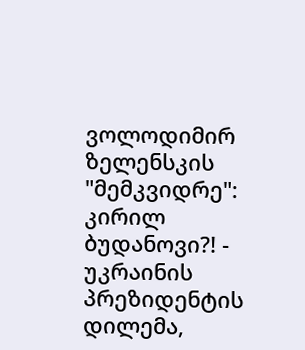ვოლოდიმირ ზელენსკის "მემკვიდრე": კირილ ბუდანოვი?! - უკრაინის პრეზიდენტის დილემა,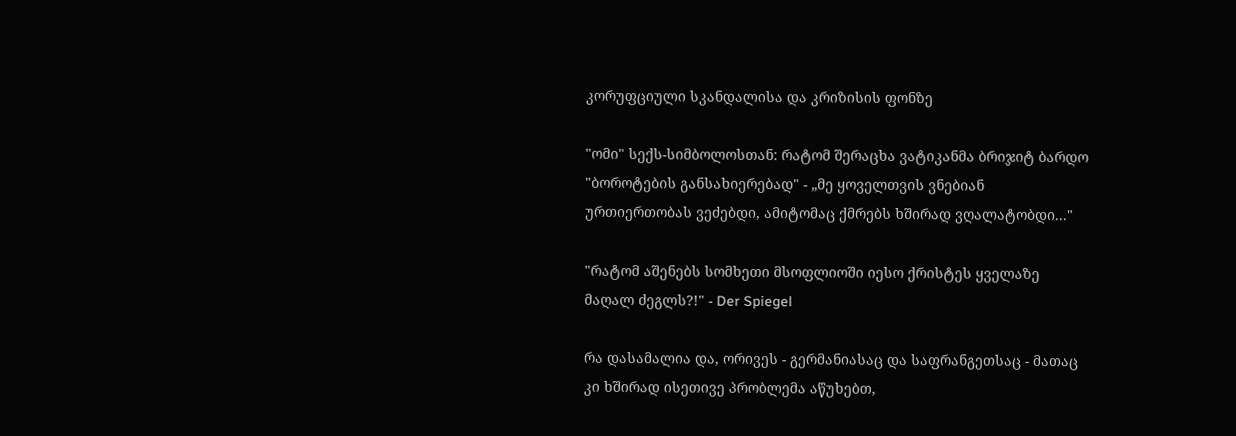კორუფციული სკანდალისა და კრიზისის ფონზე

"ომი" სექს-სიმბოლოსთან: რატომ შერაცხა ვატიკანმა ბრიჯიტ ბარდო "ბოროტების განსახიერებად" - „მე ყოველთვის ვნებიან ურთიერთობას ვეძებდი, ამიტომაც ქმრებს ხშირად ვღალატობდი..."

"რატომ აშენებს სომხეთი მსოფლიოში იესო ქრისტეს ყველაზე მაღალ ძეგლს?!" - Der Spiegel

რა დასამალია და, ორივეს - გერმანიასაც და საფრანგეთსაც - მათაც კი ხშირად ისეთივე პრობლემა აწუხებთ,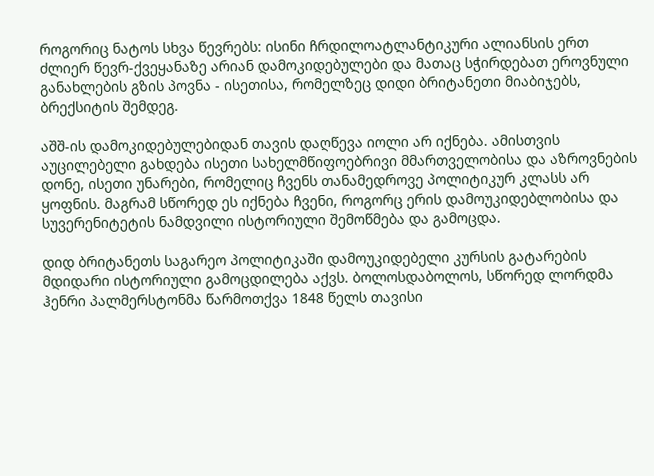როგორიც ნატოს სხვა წევრებს: ისინი ჩრდილოატლანტიკური ალიანსის ერთ ძლიერ წევრ-ქვეყანაზე არიან დამოკიდებულები და მათაც სჭირდებათ ეროვნული განახლების გზის პოვნა - ისეთისა, რომელზეც დიდი ბრიტანეთი მიაბიჯებს, ბრექსიტის შემდეგ.

აშშ-ის დამოკიდებულებიდან თავის დაღწევა იოლი არ იქნება. ამისთვის აუცილებელი გახდება ისეთი სახელმწიფოებრივი მმართველობისა და აზროვნების დონე, ისეთი უნარები, რომელიც ჩვენს თანამედროვე პოლიტიკურ კლასს არ ყოფნის. მაგრამ სწორედ ეს იქნება ჩვენი, როგორც ერის დამოუკიდებლობისა და სუვერენიტეტის ნამდვილი ისტორიული შემოწმება და გამოცდა.

დიდ ბრიტანეთს საგარეო პოლიტიკაში დამოუკიდებელი კურსის გატარების მდიდარი ისტორიული გამოცდილება აქვს. ბოლოსდაბოლოს, სწორედ ლორდმა ჰენრი პალმერსტონმა წარმოთქვა 1848 წელს თავისი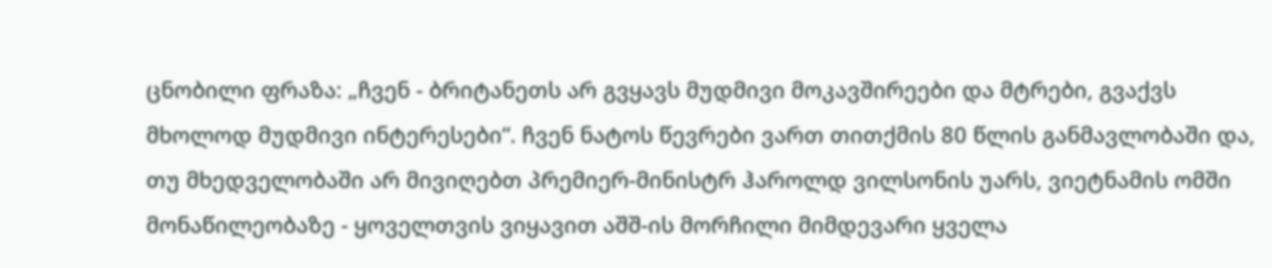ცნობილი ფრაზა: „ჩვენ - ბრიტანეთს არ გვყავს მუდმივი მოკავშირეები და მტრები, გვაქვს მხოლოდ მუდმივი ინტერესები“. ჩვენ ნატოს წევრები ვართ თითქმის 80 წლის განმავლობაში და, თუ მხედველობაში არ მივიღებთ პრემიერ-მინისტრ ჰაროლდ ვილსონის უარს, ვიეტნამის ომში მონაწილეობაზე - ყოველთვის ვიყავით აშშ-ის მორჩილი მიმდევარი ყველა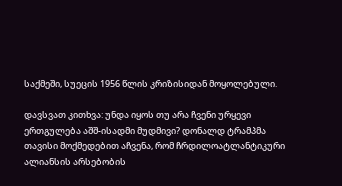საქმეში, სუეცის 1956 წლის კრიზისიდან მოყოლებული.

დავსვათ კითხვა: უნდა იყოს თუ არა ჩვენი ურყევი ერთგულება აშშ-ისადმი მუდმივი? დონალდ ტრამპმა თავისი მოქმედებით აჩვენა, რომ ჩრდილოატლანტიკური ალიანსის არსებობის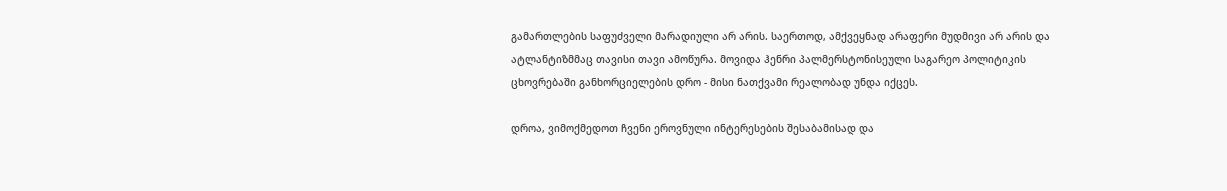გამართლების საფუძველი მარადიული არ არის. საერთოდ, ამქვეყნად არაფერი მუდმივი არ არის და ატლანტიზმმაც თავისი თავი ამოწურა. მოვიდა ჰენრი პალმერსტონისეული საგარეო პოლიტიკის ცხოვრებაში განხორციელების დრო - მისი ნათქვამი რეალობად უნდა იქცეს.

დროა, ვიმოქმედოთ ჩვენი ეროვნული ინტერესების შესაბამისად და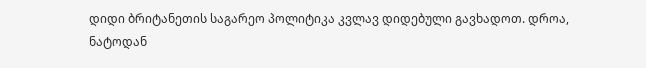დიდი ბრიტანეთის საგარეო პოლიტიკა კვლავ დიდებული გავხადოთ. დროა, ნატოდან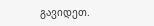გავიდეთ.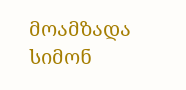მოამზადა სიმონ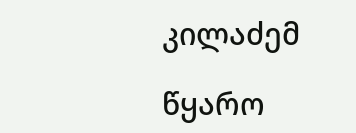კილაძემ

წყარო